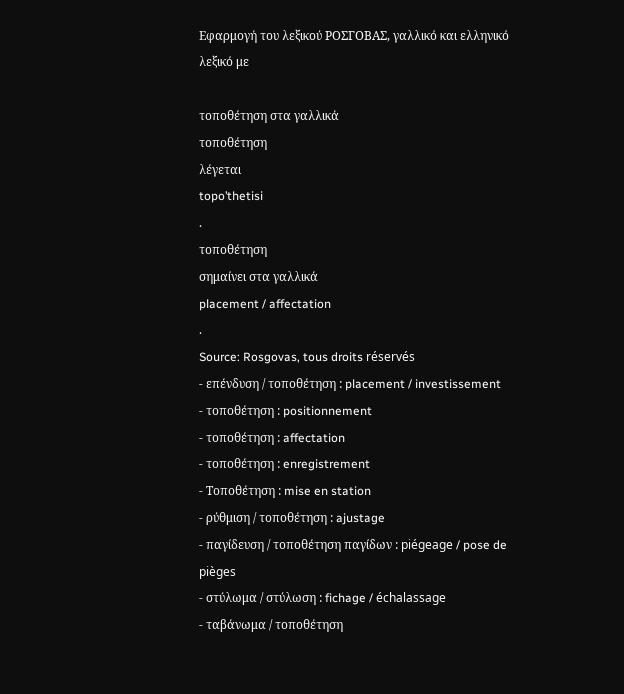Εφαρμογή του λεξικού ΡΟΣΓΟΒΑΣ, γαλλικό και ελληνικό λεξικό με

τοποθέτηση στα γαλλικά
τοποθέτηση
λέγεται
topo’thetisi
.
τοποθέτηση
σημαίνει στα γαλλικά
placement / affectation
.
Source: Rosgovas, tous droits réservés
- επένδυση / τοποθέτηση : placement / investissement
- τοποθέτηση : positionnement
- τοποθέτηση : affectation
- τοποθέτηση : enregistrement
- Τοποθέτηση : mise en station
- ρύθμιση / τοποθέτηση : ajustage
- παγίδευση / τοποθέτηση παγίδων : piégeage / pose de pièges
- στύλωμα / στύλωση : fichage / échalassage
- ταβάνωμα / τοποθέτηση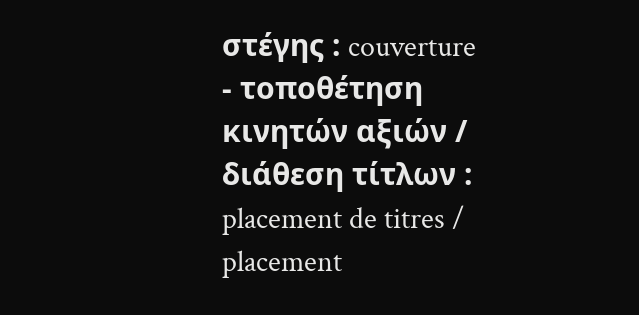στέγης : couverture
- τοποθέτηση κινητών αξιών / διάθεση τίτλων : placement de titres / placement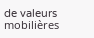de valeurs mobilières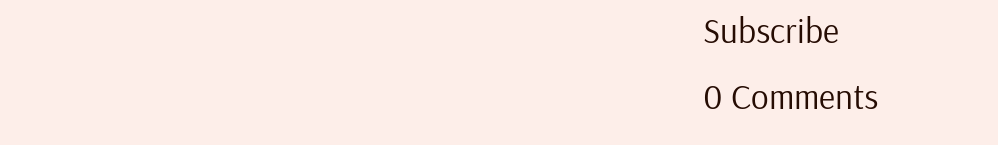Subscribe
0 Comments